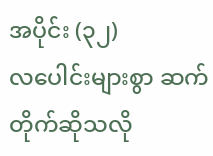အပိုင်း (၃၂)
လပေါင်းများစွာ ဆက်တိုက်ဆိုသလို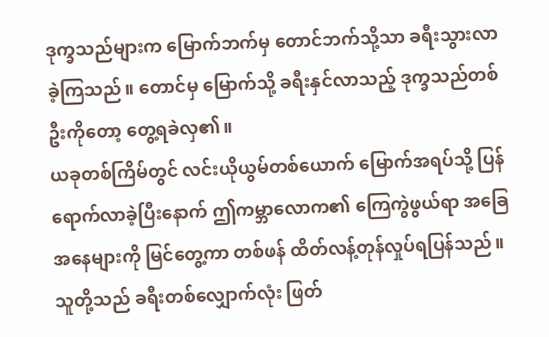ဒုက္ခသည်များက မြောက်ဘက်မှ တောင်ဘက်သို့သာ ခရီးသွားလာခဲ့ကြသည်။ တောင်မှ မြောက်သို့ ခရီးနှင်လာသည့် ဒုက္ခသည်တစ်ဦးကိုတော့ တွေ့ရခဲလှ၏။
ယခုတစ်ကြိမ်တွင် လင်းယိုယွမ်တစ်ယောက် မြောက်အရပ်သို့ ပြန်ရောက်လာခဲ့ပြီးနောက် ဤကမ္ဘာလောက၏ ကြေကွဲဖွယ်ရာ အခြေအနေများကို မြင်တွေ့ကာ တစ်ဖန် ထိတ်လန့်တုန်လှုပ်ရပြန်သည်။
သူတို့သည် ခရီးတစ်လျှောက်လုံး ဖြတ်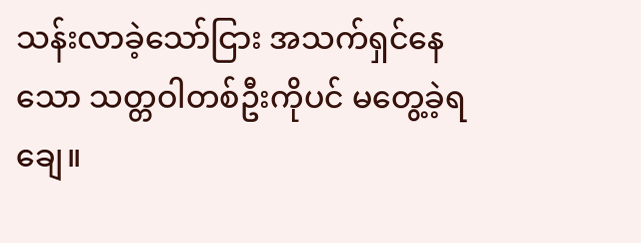သန်းလာခဲ့သော်ငြား အသက်ရှင်နေသော သတ္တဝါတစ်ဦးကိုပင် မတွေ့ခဲ့ရချေ။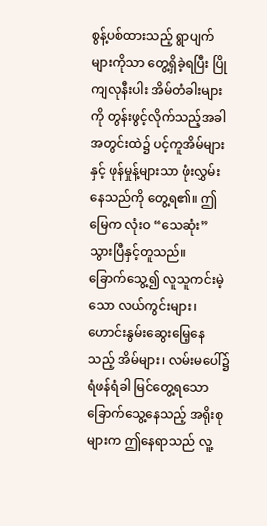စွန့်ပစ်ထားသည့် ရွာပျက်များကိုသာ တွေ့ရှိခဲ့ရပြီး ပြိုကျလုနီးပါး အိမ်တံခါးများကို တွန်းဖွင့်လိုက်သည့်အခါ အတွင်းထဲ၌ ပင့်ကူအိမ်များနှင့် ဖုန်မှုန့်များသာ ဖုံးလွှမ်းနေသည်ကို တွေ့ရ၏။ ဤမြေက လုံးဝ “သေဆုံး” သွားပြီနှင့်တူသည်။
ခြောက်သွေ့၍ လူသူကင်းမဲ့သော လယ်ကွင်းများ၊ ဟောင်းနွမ်းဆွေးမြေ့နေသည့် အိမ်များ၊ လမ်းမပေါ်၌ ရံဖန်ရံခါ မြင်တွေ့ရသော ခြောက်သွေ့နေသည့် အရိုးစုများက ဤနေရာသည် လူ့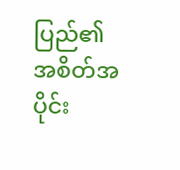ပြည်၏ အစိတ်အပိုင်း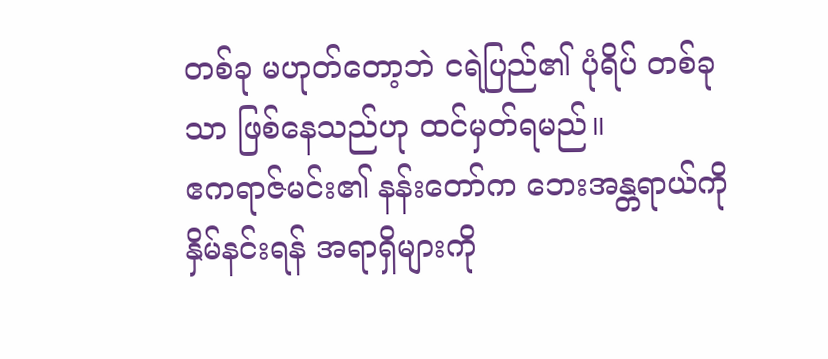တစ်ခု မဟုတ်တော့ဘဲ ငရဲပြည်၏ ပုံရိပ် တစ်ခုသာ ဖြစ်နေသည်ဟု ထင်မှတ်ရမည်။
ဧကရာဇ်မင်း၏ နန်းတော်က ဘေးအန္တရာယ်ကို နှိမ်နင်းရန် အရာရှိများကို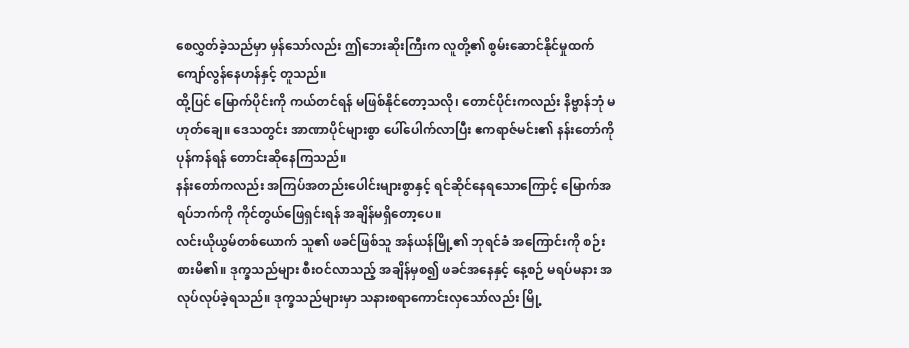စေလွှတ်ခဲ့သည်မှာ မှန်သော်လည်း ဤဘေးဆိုးကြီးက လူတို့၏ စွမ်းဆောင်နိုင်မှုထက် ကျော်လွန်နေဟန်နှင့် တူသည်။
ထို့ပြင် မြောက်ပိုင်းကို ကယ်တင်ရန် မဖြစ်နိုင်တော့သလို၊ တောင်ပိုင်းကလည်း နိဗ္ဗာန်ဘုံ မဟုတ်ချေ။ ဒေသတွင်း အာဏာပိုင်များစွာ ပေါ်ပေါက်လာပြီး ဧကရာဇ်မင်း၏ နန်းတော်ကို ပုန်ကန်ရန် တောင်းဆိုနေကြသည်။
နန်းတော်ကလည်း အကြပ်အတည်းပေါင်းများစွာနှင့် ရင်ဆိုင်နေရသောကြောင့် မြောက်အရပ်ဘက်ကို ကိုင်တွယ်ဖြေရှင်းရန် အချိန်မရှိတော့ပေ။
လင်းယိုယွမ်တစ်ယောက် သူ၏ ဖခင်ဖြစ်သူ အန်ယန်မြို့၏ ဘုရင်ခံ အကြောင်းကို စဉ်းစားမိ၏။ ဒုက္ခသည်များ စီးဝင်လာသည့် အချိန်မှစ၍ ဖခင်အနေနှင့် နေ့စဉ် မရပ်မနား အလုပ်လုပ်ခဲ့ရသည်။ ဒုက္ခသည်များမှာ သနားစရာကောင်းလှသော်လည်း မြို့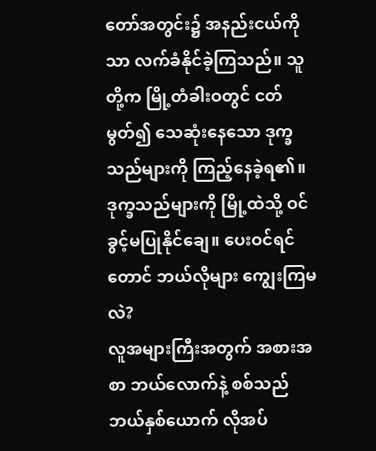တော်အတွင်း၌ အနည်းငယ်ကိုသာ လက်ခံနိုင်ခဲ့ကြသည်။ သူတို့က မြို့တံခါးဝတွင် ငတ်မွတ်၍ သေဆုံးနေသော ဒုက္ခသည်များကို ကြည့်နေခဲ့ရ၏။
ဒုက္ခသည်များကို မြို့ထဲသို့ ဝင်ခွင့်မပြုနိုင်ချေ။ ပေးဝင်ရင်တောင် ဘယ်လိုများ ကျွေးကြမလဲ?
လူအများကြီးအတွက် အစားအစာ ဘယ်လောက်နဲ့ စစ်သည် ဘယ်နှစ်ယောက် လိုအပ်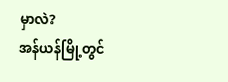မှာလဲ?
အန်ယန်မြို့တွင်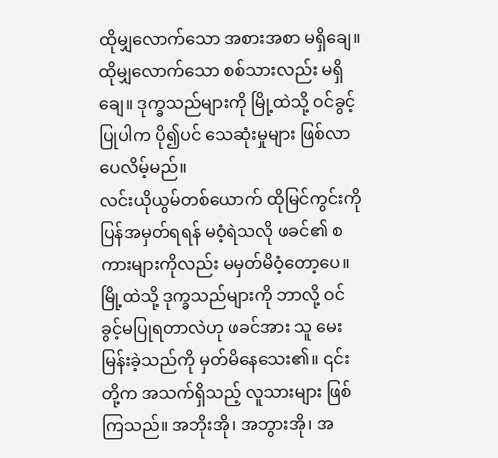ထိုမျှလောက်သော အစားအစာ မရှိချေ။ ထိုမျှလောက်သော စစ်သားလည်း မရှိချေ။ ဒုက္ခသည်များကို မြို့ထဲသို့ ဝင်ခွင့်ပြုပါက ပို၍ပင် သေဆုံးမှုများ ဖြစ်လာပေလိမ့်မည်။
လင်းယိုယွမ်တစ်ယောက် ထိုမြင်ကွင်းကို ပြန်အမှတ်ရရန် မဝံ့ရဲသလို ဖခင်၏ စကားများကိုလည်း မမှတ်မိဝံ့တော့ပေ။
မြို့ထဲသို့ ဒုက္ခသည်များကို ဘာလို့ ဝင်ခွင့်မပြုရတာလဲဟု ဖခင်အား သူ မေးမြန်းခဲ့သည်ကို မှတ်မိနေသေး၏။ ၎င်းတို့က အသက်ရှိသည့် လူသားများ ဖြစ်ကြသည်။ အဘိုးအို၊ အဘွားအို၊ အ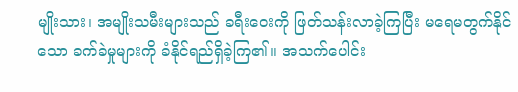မျိုးသား၊ အမျိုးသမီးများသည် ခရီးဝေးကို ဖြတ်သန်းလာခဲ့ကြပြီး မရေမတွက်နိုင်သော ခက်ခဲမှုများကို ခံနိုင်ရည်ရှိခဲ့ကြ၏။ အသက်ပေါင်း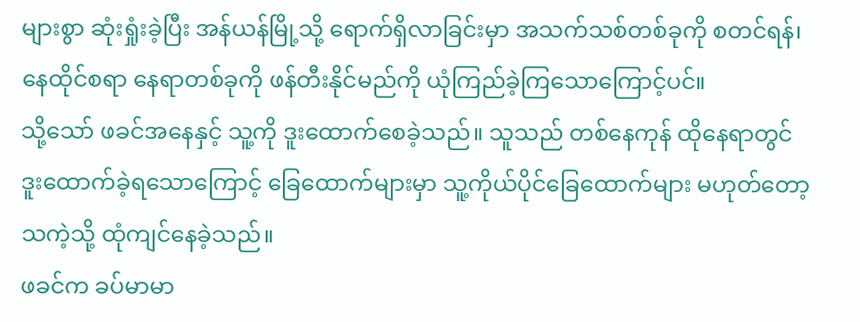များစွာ ဆုံးရှုံးခဲ့ပြီး အန်ယန်မြို့သို့ ရောက်ရှိလာခြင်းမှာ အသက်သစ်တစ်ခုကို စတင်ရန်၊ နေထိုင်စရာ နေရာတစ်ခုကို ဖန်တီးနိုင်မည်ကို ယုံကြည်ခဲ့ကြသောကြောင့်ပင်။
သို့သော် ဖခင်အနေနှင့် သူ့ကို ဒူးထောက်စေခဲ့သည်။ သူသည် တစ်နေကုန် ထိုနေရာတွင် ဒူးထောက်ခဲ့ရသောကြောင့် ခြေထောက်များမှာ သူ့ကိုယ်ပိုင်ခြေထောက်များ မဟုတ်တော့သကဲ့သို့ ထုံကျင်နေခဲ့သည်။
ဖခင်က ခပ်မာမာ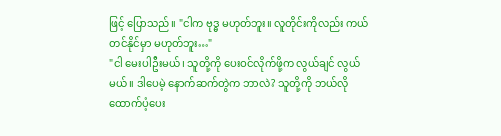ဖြင့် ပြောသည်။ "ငါက ဗုဒ္ဓ မဟုတ်ဘူး။ လူတိုင်းကိုလည်း ကယ်တင်နိုင်မှာ မဟုတ်ဘူး…"
"ငါ မေးပါဦးမယ်၊ သူတို့ကို ပေးဝင်လိုက်ဖို့က လွယ်ချင် လွယ်မယ်။ ဒါပေမဲ့ နောက်ဆက်တွဲက ဘာလဲ? သူတို့ကို ဘယ်လို ထောက်ပံ့ပေး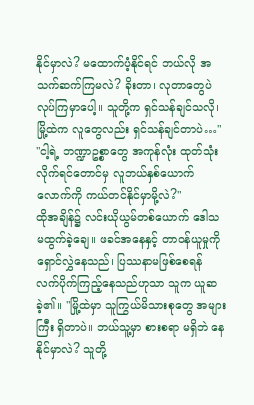နိုင်မှာလဲ? မထောက်ပံ့နိုင်ရင် ဘယ်လို အသက်ဆက်ကြမလဲ? ခိုးတာ၊ လုတာတွေပဲ လုပ်ကြမှာပေါ့။ သူတို့က ရှင်သန်ချင်သလို၊ မြို့ထဲက လူတွေလည်း ရှင်သန်ချင်တာပဲ…"
"ငါ့ရဲ့ ဘဏ္ဍာဥစ္စာတွေ အကုန်လုံး ထုတ်သုံးလိုက်ရင်တောင်မှ လူဘယ်နှစ်ယောက်လောက်ကို ကယ်တင်နိုင်မှာမို့လဲ?"
ထိုအချိန်၌ လင်းယိုယွမ်တစ်ယောက် ဒေါသ မထွက်ခဲ့ချေ။ ဖခင်အနေနှင့် တာဝန်ယူမှုကို ရှောင်လွှဲနေသည်၊ ပြဿနာမဖြစ်စေရန် လက်ပိုက်ကြည့်နေသည်ဟုသာ သူက ယူဆခဲ့၏။ "မြို့ထဲမှာ သူကြွယ်မိသားစုတွေ အများကြီး ရှိတာပဲ။ ဘယ်သူ့မှာ စားစရာ မရှိဘဲ နေနိုင်မှာလဲ? သူတို့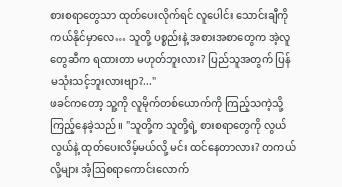စားစရာတွေသာ ထုတ်ပေးလိုက်ရင် လူပေါင်း သောင်းချီကို ကယ်နိုင်မှာလေ… သူတို့ ပစ္စည်းနဲ့ အစားအစာတွေက အဲ့လူတွေဆီက ရထားတာ မဟုတ်ဘူးလား? ပြည်သူအတွက် ပြန်မသုံးသင့်ဘူးလားဗျာ?..."
ဖခင်ကတော့ သူ့ကို လူမိုက်တစ်ယောက်ကို ကြည့်သကဲ့သို့ ကြည့်နေခဲ့သည်။ "သူတို့က သူတို့ရဲ့ စားစရာတွေကို လွယ်လွယ်နဲ့ ထုတ်ပေးလိမ့်မယ်လို့ မင်း ထင်နေတာလား? တကယ်လို့များ အံ့ဩစရာကောင်းလောက်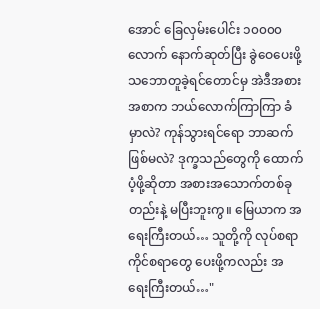အောင် ခြေလှမ်းပေါင်း ၁၀၀၀၀ လောက် နောက်ဆုတ်ပြီး ခွဲဝေပေးဖို့ သဘောတူခဲ့ရင်တောင်မှ အဲဒီအစားအစာက ဘယ်လောက်ကြာကြာ ခံမှာလဲ? ကုန်သွားရင်ရော ဘာဆက်ဖြစ်မလဲ? ဒုက္ခသည်တွေကို ထောက်ပံ့ဖို့ဆိုတာ အစားအသောက်တစ်ခုတည်းနဲ့ မပြီးဘူးကွ။ မြေယာက အရေးကြီးတယ်… သူတို့ကို လုပ်စရာ ကိုင်စရာတွေ ပေးဖို့ကလည်း အရေးကြီးတယ်…"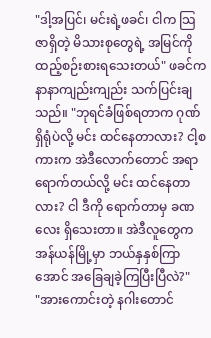"ဒါ့အပြင်၊ မင်းရဲ့ဖခင်၊ ငါက သြဇာရှိတဲ့ မိသားစုတွေရဲ့ အမြင်ကို ထည့်စဉ်းစားရသေးတယ်" ဖခင်က နာနာကျည်းကျည်း သက်ပြင်းချသည်။ "ဘုရင်ခံဖြစ်ရတာက ဂုဏ်ရှိရုံပဲလို့ မင်း ထင်နေတာလား? ငါ့စကားက အဲဒီလောက်တောင် အရာရောက်တယ်လို့ မင်း ထင်နေတာလား? ငါ ဒီကို ရောက်တာမှ ခဏလေး ရှိသေးတာ။ အဲဒီလူတွေက အန်ယန်မြို့မှာ ဘယ်နှနှစ်ကြာအောင် အခြေချခဲ့ကြပြီးပြီလဲ?"
"အားကောင်းတဲ့ နဂါးတောင်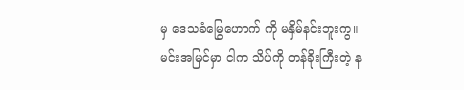မှ ဒေသခံမြွေဟောက် ကို မနှိမ်နင်းဘူးကွ။ မင်းအမြင်မှာ ငါက သိပ်ကို တန်ခိုးကြီးတဲ့ န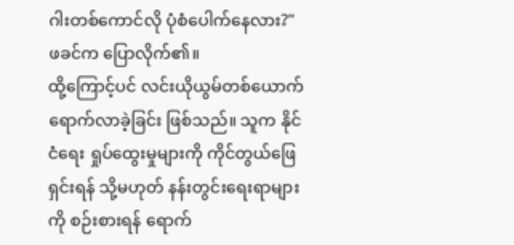ဂါးတစ်ကောင်လို ပုံစံပေါက်နေလား?" ဖခင်က ပြောလိုက်၏။
ထို့ကြောင့်ပင် လင်းယိုယွမ်တစ်ယောက် ရောက်လာခဲ့ခြင်း ဖြစ်သည်။ သူက နိုင်ငံရေး ရှုပ်ထွေးမှုများကို ကိုင်တွယ်ဖြေရှင်းရန် သို့မဟုတ် နန်းတွင်းရေးရာများကို စဉ်းစားရန် ရောက်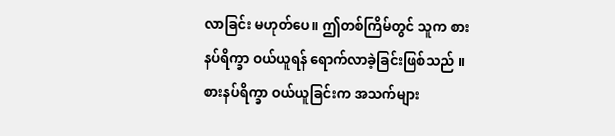လာခြင်း မဟုတ်ပေ။ ဤတစ်ကြိမ်တွင် သူက စားနပ်ရိက္ခာ ဝယ်ယူရန် ရောက်လာခဲ့ခြင်းဖြစ်သည် ။
စားနပ်ရိက္ခာ ဝယ်ယူခြင်းက အသက်များ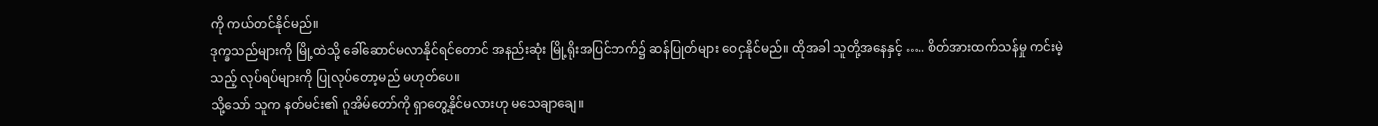ကို ကယ်တင်နိုင်မည်။
ဒုက္ခသည်များကို မြို့ထဲသို့ ခေါ်ဆောင်မလာနိုင်ရင်တောင် အနည်းဆုံး မြို့ရိုးအပြင်ဘက်၌ ဆန်ပြုတ်များ ဝေငှနိုင်မည်။ ထိုအခါ သူတို့အနေနှင့် ….. စိတ်အားထက်သန်မှု ကင်းမဲ့သည့် လုပ်ရပ်များကို ပြုလုပ်တော့မည် မဟုတ်ပေ။
သို့သော် သူက နတ်မင်း၏ ဂူအိမ်တော်ကို ရှာတွေ့နိုင်မလားဟု မသေချာချေ။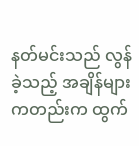နတ်မင်းသည် လွန်ခဲ့သည့် အချိန်များကတည်းက ထွက်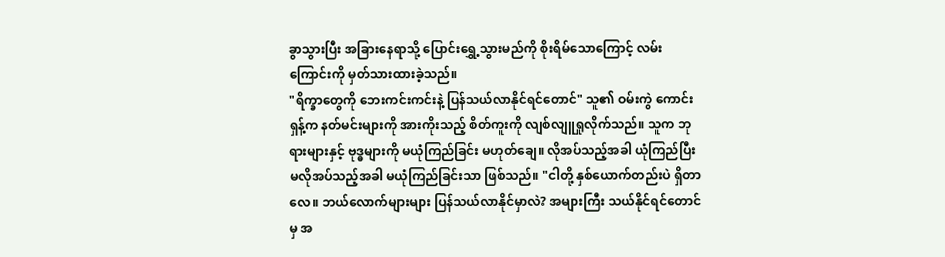ခွာသွားပြီး အခြားနေရာသို့ ပြောင်းရွှေ့သွားမည်ကို စိုးရိမ်သောကြောင့် လမ်းကြောင်းကို မှတ်သားထားခဲ့သည်။
"ရိက္ခာတွေကို ဘေးကင်းကင်းနဲ့ ပြန်သယ်လာနိုင်ရင်တောင်" သူ၏ ဝမ်းကွဲ ကောင်းရှန့်က နတ်မင်းများကို အားကိုးသည့် စိတ်ကူးကို လျစ်လျူရှုလိုက်သည်။ သူက ဘုရားများနှင့် ဗုဒ္ဓများကို မယုံကြည်ခြင်း မဟုတ်ချေ။ လိုအပ်သည့်အခါ ယုံကြည်ပြီး မလိုအပ်သည့်အခါ မယုံကြည်ခြင်းသာ ဖြစ်သည်။ "ငါတို့ နှစ်ယောက်တည်းပဲ ရှိတာလေ။ ဘယ်လောက်များများ ပြန်သယ်လာနိုင်မှာလဲ? အများကြီး သယ်နိုင်ရင်တောင်မှ အ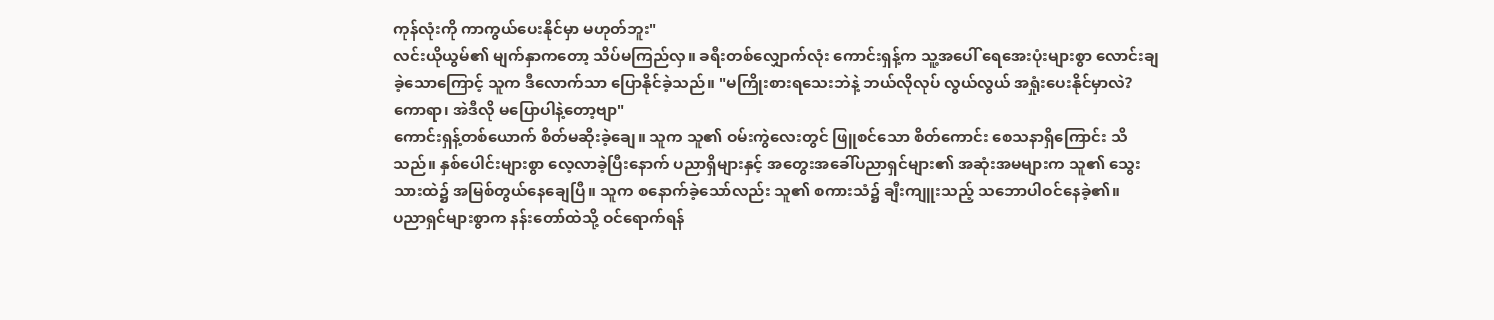ကုန်လုံးကို ကာကွယ်ပေးနိုင်မှာ မဟုတ်ဘူး"
လင်းယိုယွမ်၏ မျက်နှာကတော့ သိပ်မကြည်လှ။ ခရီးတစ်လျှောက်လုံး ကောင်းရှန့်က သူ့အပေါ် ရေအေးပုံးများစွာ လောင်းချခဲ့သောကြောင့် သူက ဒီလောက်သာ ပြောနိုင်ခဲ့သည်။ "မကြိုးစားရသေးဘဲနဲ့ ဘယ်လိုလုပ် လွယ်လွယ် အရှုံးပေးနိုင်မှာလဲ? ကောရာ၊ အဲဒီလို မပြောပါနဲ့တော့ဗျာ"
ကောင်းရှန့်တစ်ယောက် စိတ်မဆိုးခဲ့ချေ။ သူက သူ၏ ဝမ်းကွဲလေးတွင် ဖြူစင်သော စိတ်ကောင်း စေသနာရှိကြောင်း သိသည်။ နှစ်ပေါင်းများစွာ လေ့လာခဲ့ပြီးနောက် ပညာရှိများနှင့် အတွေးအခေါ်ပညာရှင်များ၏ အဆုံးအမများက သူ၏ သွေးသားထဲ၌ အမြစ်တွယ်နေချေပြီ။ သူက စနောက်ခဲ့သော်လည်း သူ၏ စကားသံ၌ ချီးကျူးသည့် သဘောပါဝင်နေခဲ့၏။
ပညာရှင်များစွာက နန်းတော်ထဲသို့ ဝင်ရောက်ရန်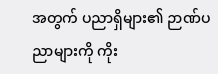အတွက် ပညာရှိများ၏ ဉာဏ်ပညာများကို ကိုး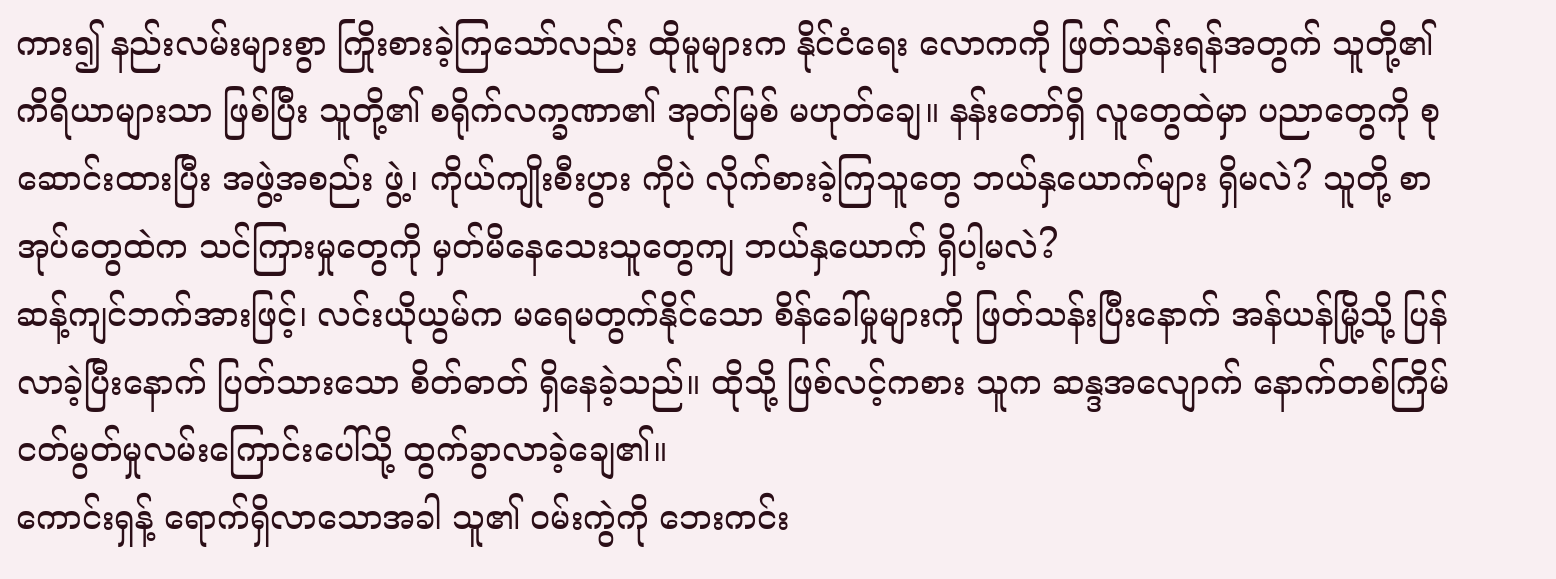ကား၍ နည်းလမ်းများစွာ ကြိုးစားခဲ့ကြသော်လည်း ထိုမူများက နိုင်ငံရေး လောကကို ဖြတ်သန်းရန်အတွက် သူတို့၏ ကိရိယာများသာ ဖြစ်ပြီး သူတို့၏ စရိုက်လက္ခဏာ၏ အုတ်မြစ် မဟုတ်ချေ။ နန်းတော်ရှိ လူတွေထဲမှာ ပညာတွေကို စုဆောင်းထားပြီး အဖွဲ့အစည်း ဖွဲ့၊ ကိုယ်ကျိုးစီးပွား ကိုပဲ လိုက်စားခဲ့ကြသူတွေ ဘယ်နှယောက်များ ရှိမလဲ? သူတို့ စာအုပ်တွေထဲက သင်ကြားမှုတွေကို မှတ်မိနေသေးသူတွေကျ ဘယ်နှယောက် ရှိပါ့မလဲ?
ဆန့်ကျင်ဘက်အားဖြင့်၊ လင်းယိုယွမ်က မရေမတွက်နိုင်သော စိန်ခေါ်မှုများကို ဖြတ်သန်းပြီးနောက် အန်ယန်မြို့သို့ ပြန်လာခဲ့ပြီးနောက် ပြတ်သားသော စိတ်ဓာတ် ရှိနေခဲ့သည်။ ထိုသို့ ဖြစ်လင့်ကစား သူက ဆန္ဒအလျောက် နောက်တစ်ကြိမ် ငတ်မွတ်မှုလမ်းကြောင်းပေါ်သို့ ထွက်ခွာလာခဲ့ချေ၏။
ကောင်းရှန့် ရောက်ရှိလာသောအခါ သူ၏ ဝမ်းကွဲကို ဘေးကင်း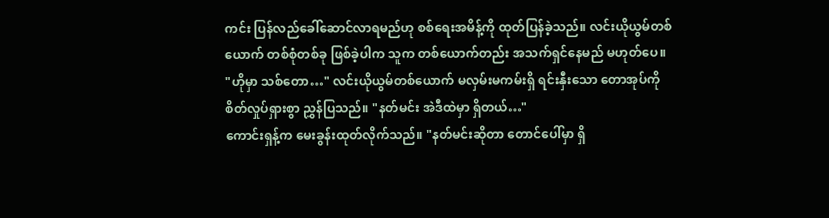ကင်း ပြန်လည်ခေါ်ဆောင်လာရမည်ဟု စစ်ရေးအမိန့်ကို ထုတ်ပြန်ခဲ့သည်။ လင်းယိုယွမ်တစ်ယောက် တစ်စုံတစ်ခု ဖြစ်ခဲ့ပါက သူက တစ်ယောက်တည်း အသက်ရှင်နေမည် မဟုတ်ပေ။
"ဟိုမှာ သစ်တော…" လင်းယိုယွမ်တစ်ယောက် မလှမ်းမကမ်းရှိ ရင်းနှီးသော တောအုပ်ကို စိတ်လှုပ်ရှားစွာ ညွှန်ပြသည်။ "နတ်မင်း အဲဒီထဲမှာ ရှိတယ်…"
ကောင်းရှန့်က မေးခွန်းထုတ်လိုက်သည်။ "နတ်မင်းဆိုတာ တောင်ပေါ်မှာ ရှိ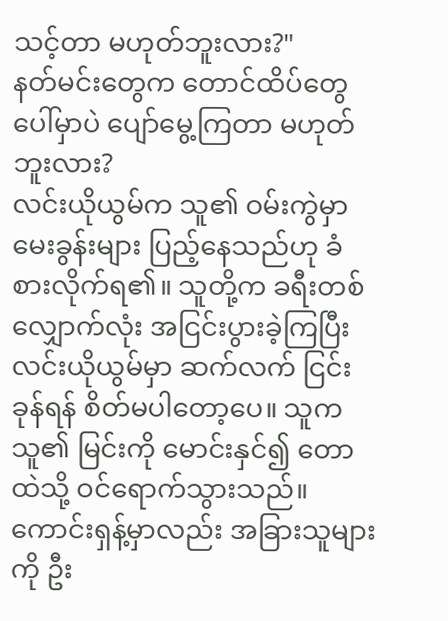သင့်တာ မဟုတ်ဘူးလား?"
နတ်မင်းတွေက တောင်ထိပ်တွေပေါ်မှာပဲ ပျော်မွေ့ကြတာ မဟုတ်ဘူးလား?
လင်းယိုယွမ်က သူ၏ ဝမ်းကွဲမှာ မေးခွန်းများ ပြည့်နေသည်ဟု ခံစားလိုက်ရ၏။ သူတို့က ခရီးတစ်လျှောက်လုံး အငြင်းပွားခဲ့ကြပြီး လင်းယိုယွမ်မှာ ဆက်လက် ငြင်းခုန်ရန် စိတ်မပါတော့ပေ။ သူက သူ၏ မြင်းကို မောင်းနှင်၍ တောထဲသို့ ဝင်ရောက်သွားသည်။
ကောင်းရှန့်မှာလည်း အခြားသူများကို ဦး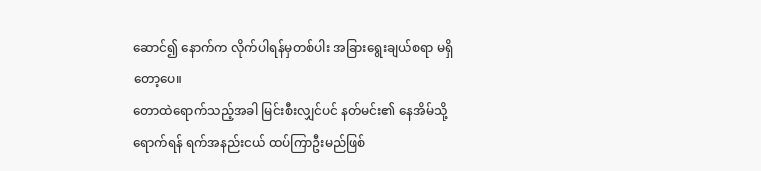ဆောင်၍ နောက်က လိုက်ပါရန်မှတစ်ပါး အခြားရွေးချယ်စရာ မရှိတော့ပေ။
တောထဲရောက်သည့်အခါ မြင်းစီးလျှင်ပင် နတ်မင်း၏ နေအိမ်သို့ ရောက်ရန် ရက်အနည်းငယ် ထပ်ကြာဦးမည်ဖြစ်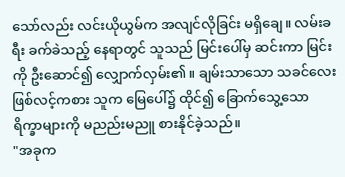သော်လည်း လင်းယိုယွမ်က အလျင်လိုခြင်း မရှိချေ။ လမ်းခရီး ခက်ခဲသည့် နေရာတွင် သူသည် မြင်းပေါ်မှ ဆင်းကာ မြင်းကို ဦးဆောင်၍ လျှောက်လှမ်း၏။ ချမ်းသာသော သခင်လေး ဖြစ်လင့်ကစား သူက မြေပေါ်၌ ထိုင်၍ ခြောက်သွေ့သော ရိက္ခာများကို မညည်းမညူ စားနိုင်ခဲ့သည်။
"အခုက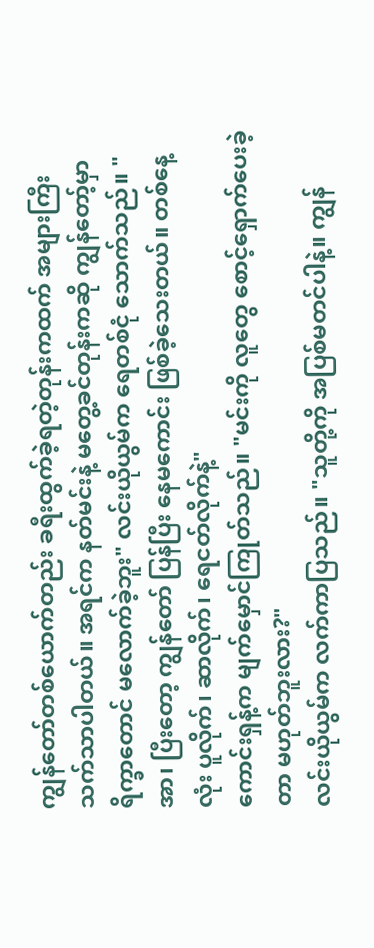ကျွန်တော်တစ်ယောက်တည်း ခရီးထွက်ခဲ့ရတဲ့တုန်းကထက် အများကြီး သက်သာပါတယ်။ အရင်က နတ်မင်းနဲ့ မတွေ့ခင်တုန်းကဆို ကျွန်တော့်မှာ ရိက္ခာတောင် မလောက်ခဲ့ဘူး" လင်းယိုယွမ်က ရေတစ်ငုံ သောက်သည်။ "အာ၊ ပြီးတော့ ကျွန်တော် ပြန်ပြီး နေမကောင်း ဖြစ်ခဲ့သေးတယ်။ တစ်နေ့လုံး ပူလိုက်၊ ဆာလိုက်၊ ရေငတ်လိုက်နဲ့"
ကောင်းရှန့်က မျက်မှောင်ကြုတ်သည်။ "မင်းကို လူတွေ စောင့်ရှောက်ပေးခဲ့တာ မဟုတ်ဘူးလား?"
လင်းယိုယွမ်က လက်ကာပြသည်။ "သူတို့ကို အပြစ်မတင်ပါနဲ့။ ကျွန်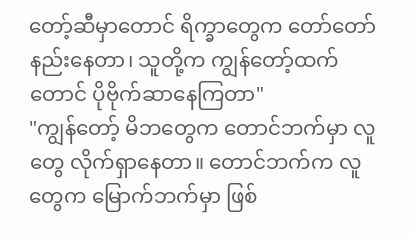တော့်ဆီမှာတောင် ရိက္ခာတွေက တော်တော် နည်းနေတာ၊ သူတို့က ကျွန်တော့်ထက်တောင် ပိုဗိုက်ဆာနေကြတာ"
"ကျွန်တော့် မိဘတွေက တောင်ဘက်မှာ လူတွေ လိုက်ရှာနေတာ။ တောင်ဘက်က လူတွေက မြောက်ဘက်မှာ ဖြစ်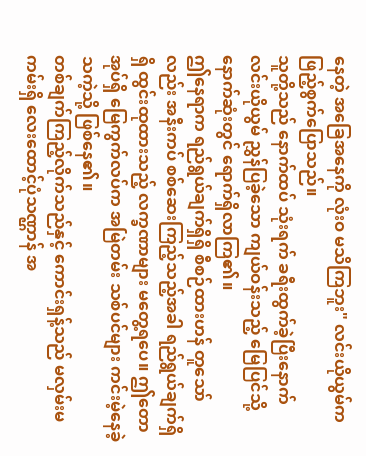နေတဲ့ အခြေအနေကို လုံးဝ မသိကြဘူး" လင်းယိုယွမ်က ဖြည့်စွက်ပြောသည်။
သူတို့သည် နောက်ထပ် သုံးရက် ခရီးထွက်ခဲ့ပြီးနောက် လင်းယိုယွမ် ညွှန်ပြခဲ့သော ကျယ်ဝန်းသည့် မြေပြင်သို့ နောက်ဆုံးတွင် ရောက်ရှိလာကြ၏။
ဤနေရာက ရည်ရွယ်ချက်ရှိရှိ စီစဉ်ထားဟန် တူသော်လည်း အနီးကပ် စစ်ဆေးကြည့်သည့်အခါ ရည်ရွယ်ချက်ရှိရှိ ထွင်းထုထားသည့် လက္ခဏာများ မတွေ့ရပေ။ ဤတောအုပ်ရှိ မြေကွက်လပ်က အမြဲတမ်း သစ်ပင်များ ကင်းမဲ့နေခဲ့သကဲ့သို့ ဖြစ်နေ၏။
တစ်ချက်ကြည့်လိုက်သည်နှင့် ကောင်းရှန့်သည် မလှမ်းမကမ်းရှိ လေးထောင့်ပုံသဏ္ဌာန် အ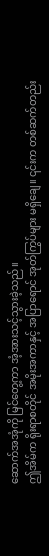ဆောက်အအုံကို မြင်တွေ့ကာ အံ့အားသင့်သွားခဲ့သည်။
ဤအိမ်က ရိုးရာစတိုင် အမိုးအကာနှင့် အပြာရောင် အုတ်ကြွပ်များ မရှိချေ။ ၎င်းက တစ်ဆက်တည်း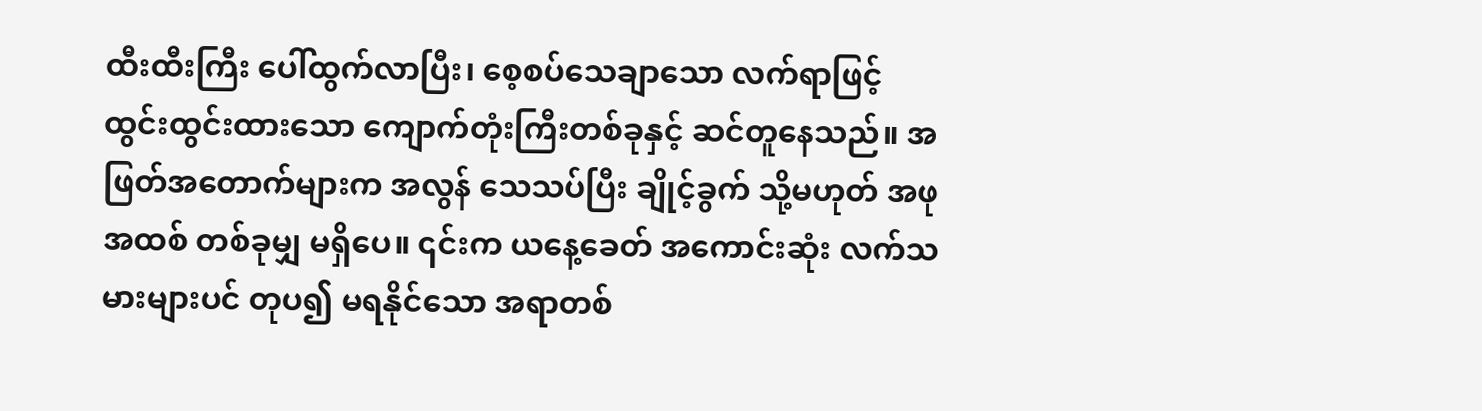ထီးထီးကြီး ပေါ်ထွက်လာပြီး၊ စေ့စပ်သေချာသော လက်ရာဖြင့် ထွင်းထွင်းထားသော ကျောက်တုံးကြီးတစ်ခုနှင့် ဆင်တူနေသည်။ အဖြတ်အတောက်များက အလွန် သေသပ်ပြီး ချိုင့်ခွက် သို့မဟုတ် အဖုအထစ် တစ်ခုမျှ မရှိပေ။ ၎င်းက ယနေ့ခေတ် အကောင်းဆုံး လက်သမားများပင် တုပ၍ မရနိုင်သော အရာတစ်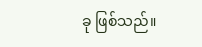ခု ဖြစ်သည်။